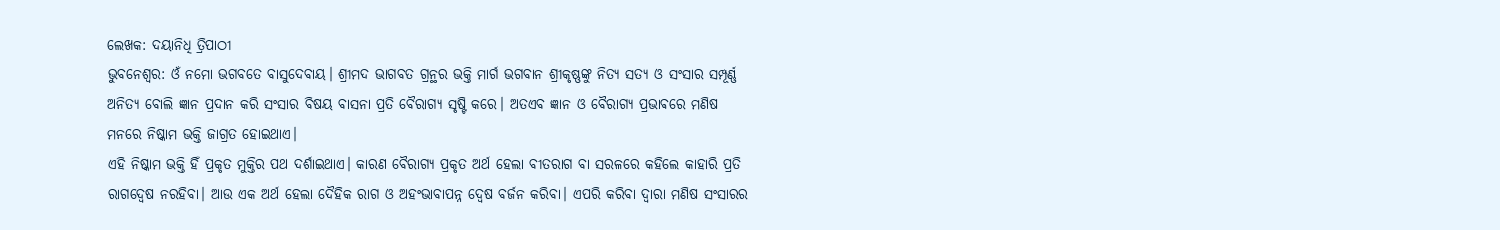ଲେଖକ: ଦୟାନିଧି ତ୍ରିପାଠୀ
ଭୁବନେଶ୍ୱର: ଓଁ ନମୋ ଭଗବତେ ବାସୁଦେବାୟ। ଶ୍ରୀମଦ ଭାଗବତ ଗ୍ରନ୍ଥର ଭକ୍ତି ମାର୍ଗ ଭଗବାନ ଶ୍ରୀକୃଷ୍ଣଙ୍କୁ ନିତ୍ୟ ସତ୍ୟ ଓ ସଂସାର ସମ୍ପୂର୍ଣ୍ଣ ଅନିତ୍ୟ ବୋଲି ଜ୍ଞାନ ପ୍ରଦାନ କରି ସଂସାର ବିଷୟ ବାସନା ପ୍ରତି ବୈରାଗ୍ୟ ସୃଷ୍ଟି କରେ। ଅତଏବ ଜ୍ଞାନ ଓ ବୈରାଗ୍ୟ ପ୍ରଭାଵରେ ମଣିଷ ମନରେ ନିଷ୍କାମ ଭକ୍ତି ଜାଗ୍ରତ ହୋଇଥାଏ।
ଏହି ନିଷ୍କାମ ଭକ୍ତି ହିଁ ପ୍ରକୃତ ମୁକ୍ତିର ପଥ ଦର୍ଶାଇଥାଏ। କାରଣ ବୈରାଗ୍ୟ ପ୍ରକୃତ ଅର୍ଥ ହେଲା ବୀତରାଗ ବା ସରଳରେ କହିଲେ କାହାରି ପ୍ରତି ରାଗଦ୍ୱେଷ ନରହିବା। ଆଉ ଏକ ଅର୍ଥ ହେଲା ଦୈହିକ ରାଗ ଓ ଅହଂଭାବାପନ୍ନ ଦ୍ୱେଷ ବର୍ଜନ କରିବା। ଏପରି କରିବା ଦ୍ୱାରା ମଣିଷ ସଂସାରର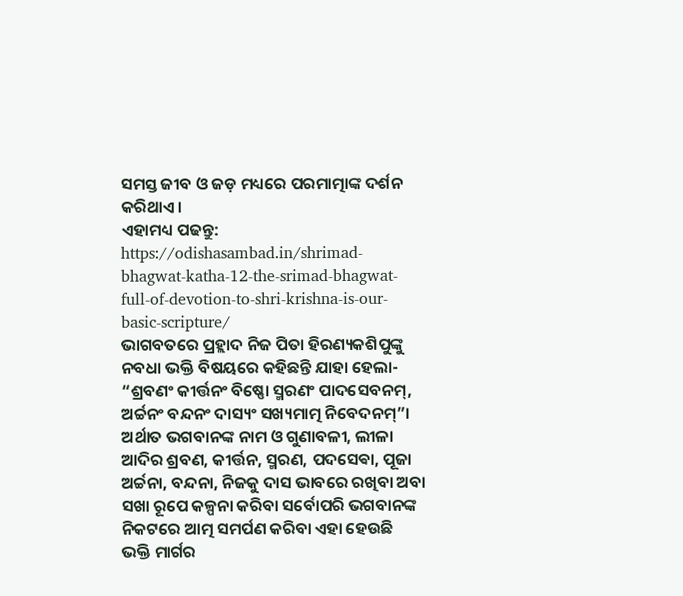ସମସ୍ତ ଜୀବ ଓ ଜଡ଼ ମଧ୍ୟରେ ପରମାତ୍ମାଙ୍କ ଦର୍ଶନ କରିଥାଏ।
ଏହାମଧ୍ୟ ପଢନ୍ତୁ: https://odishasambad.in/shrimad-bhagwat-katha-12-the-srimad-bhagwat-full-of-devotion-to-shri-krishna-is-our-basic-scripture/
ଭାଗବତରେ ପ୍ରହ୍ଲାଦ ନିଜ ପିତା ହିରଣ୍ୟକଶିପୁଙ୍କୁ ନବଧା ଭକ୍ତି ବିଷୟରେ କହିଛନ୍ତି ଯାହା ହେଲା- “ଶ୍ରବଣଂ କୀର୍ତ୍ତନଂ ବିଷ୍ଣୋ ସ୍ମରଣଂ ପାଦସେବନମ୍, ଅର୍ଚ୍ଚନଂ ବନ୍ଦନଂ ଦାସ୍ୟଂ ସଖ୍ୟମାତ୍ମ ନିବେଦନମ୍”। ଅର୍ଥାତ ଭଗବାନଙ୍କ ନାମ ଓ ଗୁଣାବଳୀ, ଲୀଳା ଆଦିର ଶ୍ରବଣ, କୀର୍ତ୍ତନ, ସ୍ମରଣ, ପଦସେଵା, ପୂଜା ଅର୍ଚ୍ଚନା, ବନ୍ଦନା, ନିଜକୁ ଦାସ ଭାବରେ ରଖିବା ଅବା ସଖା ରୂପେ କଳ୍ପନା କରିବା ସର୍ବୋପରି ଭଗବାନଙ୍କ ନିକଟରେ ଆତ୍ମ ସମର୍ପଣ କରିବା ଏହା ହେଉଛି ଭକ୍ତି ମାର୍ଗର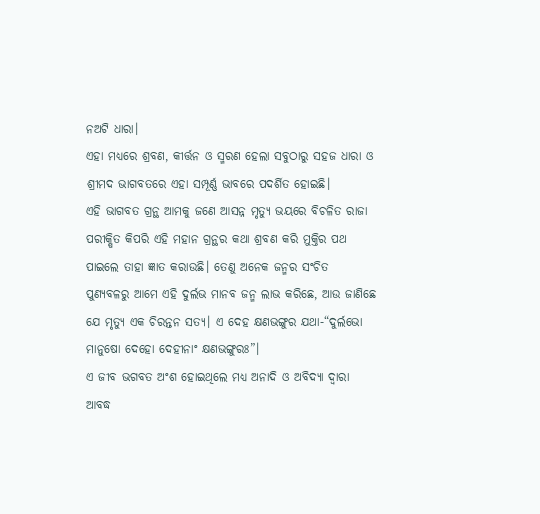ନଅଟି ଧାରା।
ଏହା ମଧ୍ୟରେ ଶ୍ରବଣ, କୀର୍ତ୍ତନ ଓ ସ୍ମରଣ ହେଲା ସବୁଠାରୁ ସହଜ ଧାରା ଓ ଶ୍ରୀମଦ ଭାଗବତରେ ଏହା ସମ୍ପୂର୍ଣ୍ଣ ଭାବରେ ପଦର୍ଶିତ ହୋଇଛି।
ଏହି ଭାଗବତ ଗ୍ରନ୍ଥ ଆମକୁ ଜଣେ ଆସନ୍ନ ମୃତ୍ୟୁ ଭୟରେ ବିଚଳିତ ରାଜା ପରୀକ୍ଷିତ କିପରି ଏହି ମହାନ ଗ୍ରନ୍ଥର କଥା ଶ୍ରବଣ କରି ମୁକ୍ତିର ପଥ ପାଇଲେ ତାହା ଜ୍ଞାତ କରାଉଛି। ତେଣୁ ଅନେକ ଜନ୍ମର ସଂଚିତ ପୁଣ୍ୟବଳରୁ ଆମେ ଏହି ଦୁର୍ଲଭ ମାନବ ଜନ୍ମ ଲାଭ କରିଛେ, ଆଉ ଜାଣିଛେ ଯେ ମୃତ୍ୟୁ ଏକ ଚିରନ୍ତନ ସତ୍ୟ। ଏ ଦେହ କ୍ଷଣଭଙ୍ଗୁର ଯଥା-“ଦୁର୍ଲଭୋ ମାନୁଷୋ ଦେହୋ ଦେହୀନାଂ କ୍ଷଣଭଙ୍ଗୁରଃ”।
ଏ ଜୀବ ଭଗବତ ଅଂଶ ହୋଇଥିଲେ ମଧ୍ୟ ଅନାଦି ଓ ଅବିଦ୍ୟା ଦ୍ୱାରା ଆବଦ୍ଧ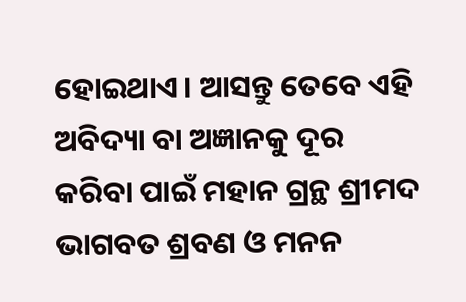ହୋଇଥାଏ। ଆସନ୍ତୁ ତେବେ ଏହି ଅବିଦ୍ୟା ବା ଅଜ୍ଞାନକୁ ଦୂର କରିବା ପାଇଁ ମହାନ ଗ୍ରନ୍ଥ ଶ୍ରୀମଦ ଭାଗବତ ଶ୍ରବଣ ଓ ମନନ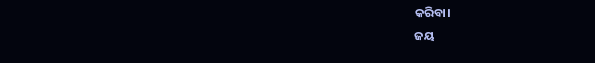କରିବା।
ଜୟ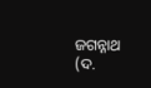ଜଗନ୍ନାଥ
(ଦ.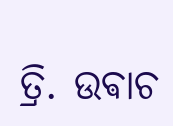ତ୍ରି. ଉଵାଚ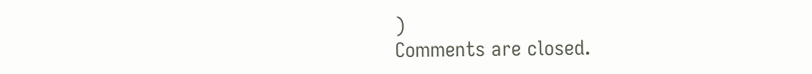)
Comments are closed.